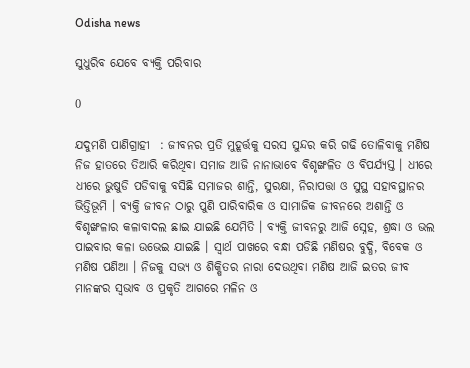Odisha news

ସୁଧୁରିବ ଯେବେ ବ୍ୟକ୍ତି ପରିବାର

0

ଯଦୁମଣି ପାଣିଗ୍ରାହୀ  : ଜୀବନର ପ୍ରତି ମୁହୂର୍ତ୍ତକୁ ସରସ ସୁନ୍ଦର କରି ଗଢି ତୋଳିବାକୁ ମଣିଷ ନିଜ ହାତରେ ତିଆରି କରିଥିବା ସମାଜ ଆଜି ନାନାଭାବେ ବିଶୃଙ୍ଖଳିତ ଓ ବିପର୍ଯ୍ୟସ୍ତ । ଧୀରେ ଧୀରେ ଭୁଷୁଡି ପଡିବାକୁ ବସିଛି ସମାଜର ଶାନ୍ତି, ସୁରକ୍ଷା, ନିରାପତ୍ତା ଓ ସୁସ୍ଥ ସହାବସ୍ଥାନର ଭିତ୍ତିଭୂମି । ବ୍ୟକ୍ତି ଜୀବନ ଠାରୁ ପୁଣି ପାରିବାରିକ ଓ ସାମାଜିକ ଜୀବନରେ ଅଶାନ୍ତି ଓ ବିଶୃଙ୍ଖଳାର କଳାବାଦଲ ଛାଇ ଯାଇଛି ଯେମିତି । ବ୍ୟକ୍ତି ଜୀବନରୁ ଆଜି ସ୍ନେହ, ଶ୍ରଦ୍ଧା ଓ ଭଲ ପାଇବାର କଳା ଉଭେଇ ଯାଇଛି । ସ୍ୱାର୍ଥ ପାଖରେ ବନ୍ଧା ପଡିଛି ମଣିଷର ବୁଦ୍ଧି, ବିବେକ ଓ ମଣିଷ ପଣିଆ । ନିଜକୁ ସଭ୍ୟ ଓ ଶିକ୍ଷିତର ନାରା ଦେଉଥିବା ମଣିଷ ଆଜି ଇତର ଜୀବ ମାନଙ୍କର ସ୍ୱଭାବ ଓ ପ୍ରକୃତି ଆଗରେ ମଳିନ ଓ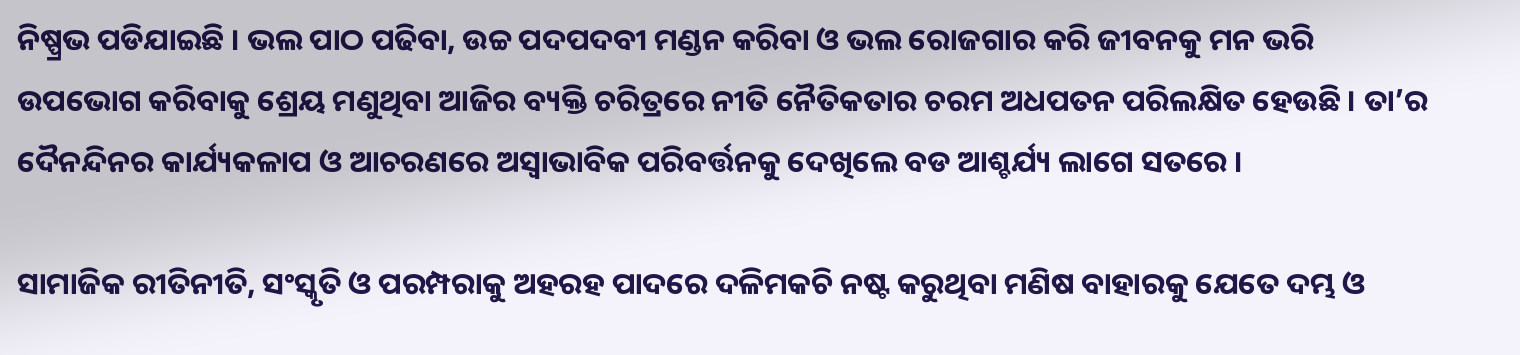ନିଷ୍ପ୍ରଭ ପଡିଯାଇଛି । ଭଲ ପାଠ ପଢିବା, ଉଚ୍ଚ ପଦପଦବୀ ମଣ୍ଡନ କରିବା ଓ ଭଲ ରୋଜଗାର କରି ଜୀବନକୁ ମନ ଭରି ଉପଭୋଗ କରିବାକୁ ଶ୍ରେୟ ମଣୁଥିବା ଆଜିର ବ୍ୟକ୍ତି ଚରିତ୍ରରେ ନୀତି ନୈତିକତାର ଚରମ ଅଧପତନ ପରିଲକ୍ଷିତ ହେଉଛି । ତା’ର ଦୈନନ୍ଦିନର କାର୍ଯ୍ୟକଳାପ ଓ ଆଚରଣରେ ଅସ୍ୱାଭାବିକ ପରିବର୍ତ୍ତନକୁ ଦେଖିଲେ ବଡ ଆଶ୍ଚର୍ଯ୍ୟ ଲାଗେ ସତରେ ।

ସାମାଜିକ ରୀତିନୀତି, ସଂସ୍କୃତି ଓ ପରମ୍ପରାକୁ ଅହରହ ପାଦରେ ଦଳିମକଚି ନଷ୍ଟ କରୁଥିବା ମଣିଷ ବାହାରକୁ ଯେତେ ଦମ୍ଭ ଓ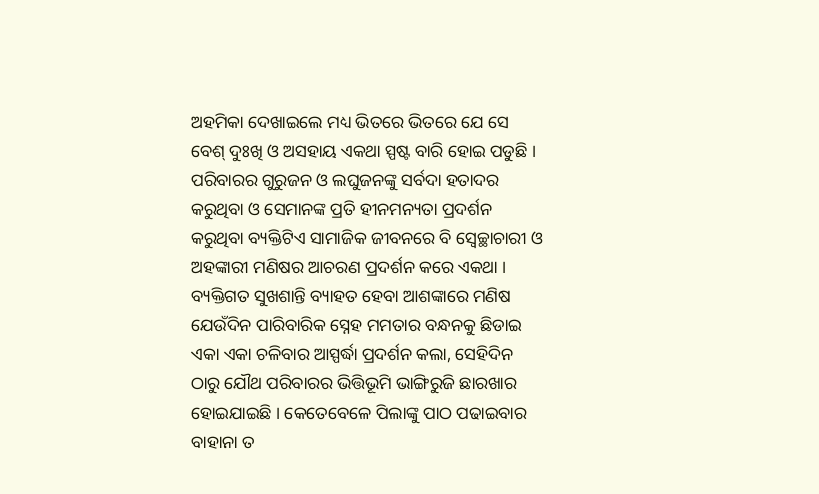ଅହମିକା ଦେଖାଇଲେ ମଧ୍ୟ ଭିତରେ ଭିତରେ ଯେ ସେ ବେଶ୍ ଦୁଃଖି ଓ ଅସହାୟ ଏକଥା ସ୍ପଷ୍ଟ ବାରି ହୋଇ ପଡୁଛି । ପରିବାରର ଗୁରୁଜନ ଓ ଲଘୁଜନଙ୍କୁ ସର୍ବଦା ହତାଦର କରୁଥିବା ଓ ସେମାନଙ୍କ ପ୍ରତି ହୀନମନ୍ୟତା ପ୍ରଦର୍ଶନ କରୁଥିବା ବ୍ୟକ୍ତିଟିଏ ସାମାଜିକ ଜୀବନରେ ବି ସ୍ୱେଚ୍ଛାଚାରୀ ଓ ଅହଙ୍କାରୀ ମଣିଷର ଆଚରଣ ପ୍ରଦର୍ଶନ କରେ ଏକଥା । ବ୍ୟକ୍ତିଗତ ସୁଖଶାନ୍ତି ବ୍ୟାହତ ହେବା ଆଶଙ୍କାରେ ମଣିଷ ଯେଉଁଦିନ ପାରିବାରିକ ସ୍ନେହ ମମତାର ବନ୍ଧନକୁ ଛିଡାଇ ଏକା ଏକା ଚଳିବାର ଆସ୍ପର୍ଦ୍ଧା ପ୍ରଦର୍ଶନ କଲା, ସେହିଦିନ ଠାରୁ ଯୌଥ ପରିବାରର ଭିତ୍ତିଭୂମି ଭାଙ୍ଗିରୁଜି ଛାରଖାର ହୋଇଯାଇଛି । କେତେବେଳେ ପିଲାଙ୍କୁ ପାଠ ପଢାଇବାର ବାହାନା ତ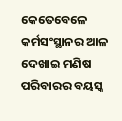କେତେବେଳେ କର୍ମସଂସ୍ଥାନର ଆଳ ଦେଖାଇ ମଣିଷ ପରିବାରର ବୟସ୍କ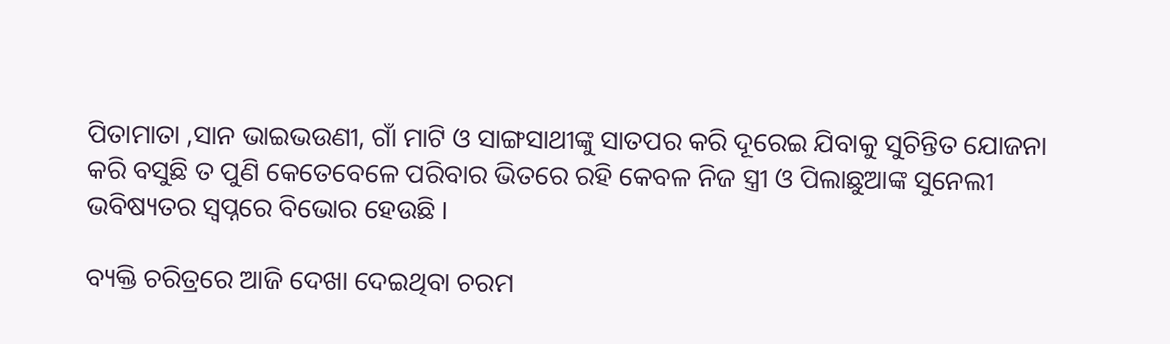ପିତାମାତା ,ସାନ ଭାଇଭଉଣୀ, ଗାଁ ମାଟି ଓ ସାଙ୍ଗସାଥୀଙ୍କୁ ସାତପର କରି ଦୂରେଇ ଯିବାକୁ ସୁଚିନ୍ତିତ ଯୋଜନା କରି ବସୁଛି ତ ପୁଣି କେତେବେଳେ ପରିବାର ଭିତରେ ରହି କେବଳ ନିଜ ସ୍ତ୍ରୀ ଓ ପିଲାଛୁଆଙ୍କ ସୁନେଲୀ ଭବିଷ୍ୟତର ସ୍ୱପ୍ନରେ ବିଭୋର ହେଉଛି ।

ବ୍ୟକ୍ତି ଚରିତ୍ରରେ ଆଜି ଦେଖା ଦେଇଥିବା ଚରମ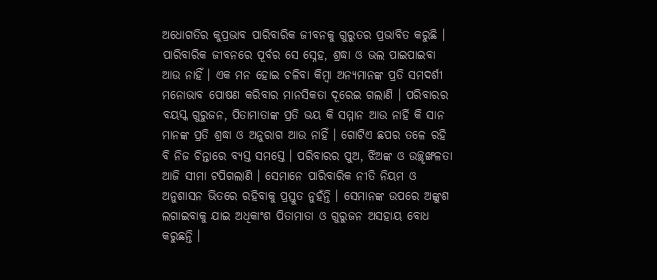ଅଧୋଗତିର କୁପ୍ରଭାବ ପାରିବାରିକ ଜୀବନକୁ ଗୁରୁତର ପ୍ରଭାବିତ କରୁଛି । ପାରିବାରିକ ଜୀବନରେ ପୂର୍ବର ସେ ସ୍ନେହ, ଶ୍ରଦ୍ଧା ଓ ଭଲ ପାଇପାଇବା ଆଉ ନାହିଁ । ଏକ ମନ ହୋଇ ଚଳିବା କିମ୍ବା ଅନ୍ୟମାନଙ୍କ ପ୍ରତି ସମଦର୍ଶୀ ମନୋଭାବ ପୋଷଣ କରିବାର ମାନସିକତା ଦୂରେଇ ଗଲାଣି । ପରିବାରର ବୟସ୍କ ଗୁରୁଜନ, ପିତାମାତାଙ୍କ ପ୍ରତି ଭୟ କି ସମ୍ମାନ ଆଉ ନାର୍ହି କି ସାନ ମାନଙ୍କ ପ୍ରତି ଶ୍ରଦ୍ଧା ଓ ଅନୁରାଗ ଆଉ ନାହିଁ । ଗୋଟିଏ ଛପର ତଳେ ରହି ବି ନିଜ ଚିନ୍ତାରେ ବ୍ୟସ୍ତ ସମସ୍ତେ । ପରିବାରର ପୁଅ, ର୍ଝିଅଙ୍କ ଓ ଉଚ୍ଛୃଙ୍ଖଳତା ଆଜି ସୀମା ଟପିଗଲାଣି । ସେମାନେ ପାରିବାରିକ ନୀତି ନିୟମ ଓ ଅନୁଶାସନ ଭିତରେ ରହିବାକୁ ପ୍ରସ୍ତୁତ ନୁହଁନ୍ତି । ସେମାନଙ୍କ ଉପରେ ଅଙ୍କୁଶ ଲଗାଇବାକୁ ଯାଇ ଅଧିକାଂଶ ପିତାମାତା ଓ ଗୁରୁଜନ ଅସହାୟ ବୋଧ କରୁଛନ୍ତି ।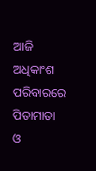ଆଜି ଅଧିକାଂଶ ପରିବାରରେ ପିତାମାତା ଓ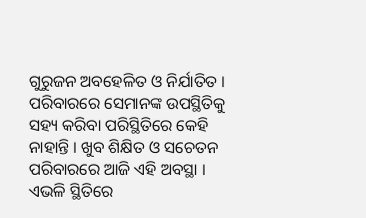ଗୁରୁଜନ ଅବହେଳିତ ଓ ନିର୍ଯାତିତ । ପରିବାରରେ ସେମାନଙ୍କ ଉପସ୍ଥିତିକୁ ସହ୍ୟ କରିବା ପରିସ୍ଥିତିରେ କେହି ନାହାନ୍ତି । ଖୁବ ଶିକ୍ଷିତ ଓ ସଚେତନ ପରିବାରରେ ଆଜି ଏହି ଅବସ୍ଥା । ଏଭଳି ସ୍ଥିତିରେ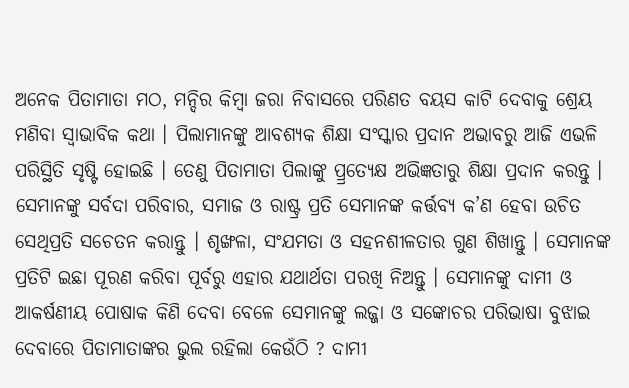ଅନେକ ପିତାମାତା ମଠ, ମନ୍ଦିର କିମ୍ବା ଜରା ନିବାସରେ ପରିଣତ ବୟସ କାଟି ଦେବାକୁ ଶ୍ରେୟ ମଣିବା ସ୍ୱାଭାବିକ କଥା । ପିଲାମାନଙ୍କୁ ଆବଶ୍ୟକ ଶିକ୍ଷା ସଂସ୍କାର ପ୍ରଦାନ ଅଭାବରୁ ଆଜି ଏଭଳି ପରିସ୍ଥିତି ସୃଷ୍ଟି ହୋଇଛି । ତେଣୁ ପିତାମାତା ପିଲାଙ୍କୁ ପ୍ର୍ରତ୍ୟେକ୍ଷ ଅଭିଜ୍ଞତାରୁ ଶିକ୍ଷା ପ୍ରଦାନ କରନ୍ତୁ । ସେମାନଙ୍କୁ ସର୍ବଦା ପରିବାର, ସମାଜ ଓ ରାଷ୍ଟ୍ର ପ୍ରତି ସେମାନଙ୍କ କର୍ତ୍ତବ୍ୟ କ’ଣ ହେବା ଉଚିତ ସେଥିପ୍ରତି ସଚେତନ କରାନ୍ତୁ । ଶୃଙ୍ଖଳା, ସଂଯମତା ଓ ସହନଶୀଳତାର ଗୁଣ ଶିଖାନ୍ତୁ । ସେମାନଙ୍କ ପ୍ରତିଟି ଇଛା ପୂରଣ କରିବା ପୂର୍ବରୁ ଏହାର ଯଥାର୍ଥତା ପରଖି ନିଅନ୍ତୁ । ସେମାନଙ୍କୁ ଦାମୀ ଓ ଆକର୍ଷଣୀୟ ପୋଷାକ କିଣି ଦେବା ବେଳେ ସେମାନଙ୍କୁ ଲଜ୍ଜା ଓ ସଙ୍କୋଚର ପରିଭାଷା ବୁଝାଇ ଦେବାରେ ପିତାମାତାଙ୍କର ଭୁଲ ରହିଲା କେଉଁଠି ? ଦାମୀ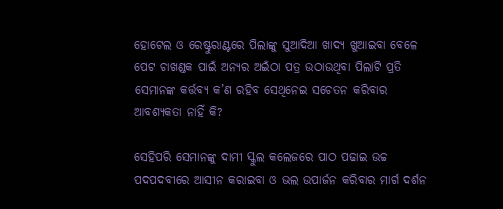ହୋଟେଲ ଓ ରେଷ୍ଟୁରାଣ୍ଟରେ ପିଲାଙ୍କୁ ସୁଆଦିଆ ଖାଦ୍ୟ ଖୁଆଇବା ବେଳେ ପେଟ ଚାଖଣ୍ଡକ ପାଇଁ ଅନ୍ୟର ଅଇଁଠା ପତ୍ର ଉଠାଉଥିବା ପିଲାଟି ପ୍ରତି ସେମାନଙ୍କ କର୍ତ୍ତବ୍ୟ କ’ଣ ରହିବ ସେଥିନେଇ ସଚେତନ କରିବାର ଆବଶ୍ୟକତା ନାହିଁ କି?

ସେହିପରି ସେମାନଙ୍କୁ ଦାମୀ ସ୍କୁଲ କଲେଜରେ ପାଠ ପଢାଇ ଉଚ୍ଚ ପଦପଦବୀରେ ଆସୀନ କରାଇବା ଓ ଭଲ ଉପାର୍ଜନ କରିବାର ମାର୍ଗ ଦର୍ଶନ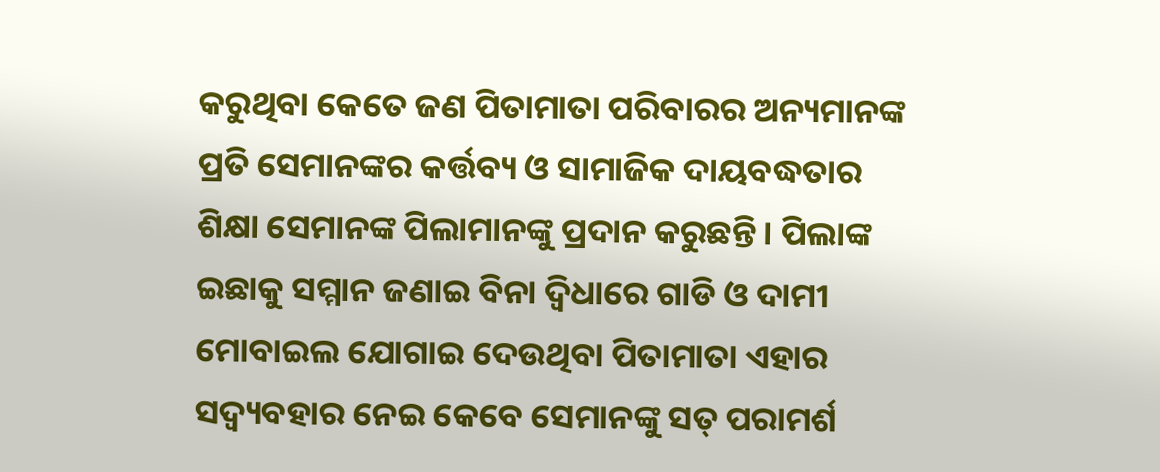କରୁଥିବା କେତେ ଜଣ ପିତାମାତା ପରିବାରର ଅନ୍ୟମାନଙ୍କ ପ୍ରତି ସେମାନଙ୍କର କର୍ତ୍ତବ୍ୟ ଓ ସାମାଜିକ ଦାୟବଦ୍ଧତାର ଶିକ୍ଷା ସେମାନଙ୍କ ପିଲାମାନଙ୍କୁ ପ୍ରଦାନ କରୁଛନ୍ତି । ପିଲାଙ୍କ ଇଛାକୁ ସମ୍ମାନ ଜଣାଇ ବିନା ଦ୍ୱିଧାରେ ଗାଡି ଓ ଦାମୀ ମୋବାଇଲ ଯୋଗାଇ ଦେଉଥିବା ପିତାମାତା ଏହାର ସଦ୍ବ୍ୟବହାର ନେଇ କେବେ ସେମାନଙ୍କୁ ସତ୍ ପରାମର୍ଶ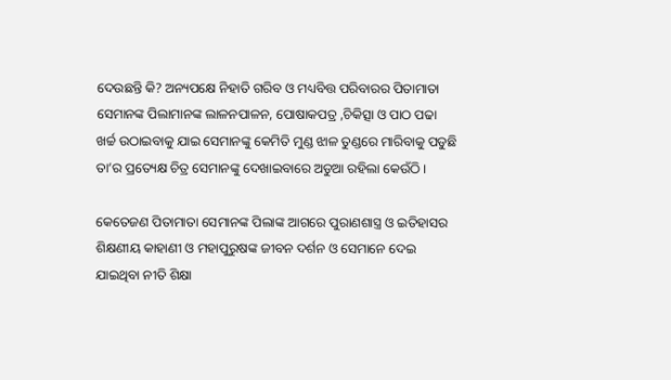ଦେଉଛନ୍ତି କି? ଅନ୍ୟପକ୍ଷେ ନିହାତି ଗରିବ ଓ ମଧ୍ୟବିତ୍ତ ପରିବାରର ପିତାମାତା ସେମାନଙ୍କ ପିଲାମାନଙ୍କ ଲାଳନପାଳନ, ପୋଷାକପତ୍ର ,ଚିକିତ୍ସା ଓ ପାଠ ପଢା ଖର୍ଚ୍ଚ ଉଠାଇବାକୁ ଯାଇ ସେମାନଙ୍କୁ କେମିତି ମୁଣ୍ଡ ଝାଳ ତୁଣ୍ଡରେ ମାରିବାକୁ ପଡୁଛି ତା’ର ପ୍ରତ୍ୟେକ୍ଷ ଚିତ୍ର ସେମାନଙ୍କୁ ଦେଖାଇବାରେ ଅଡୁଆ ରହିଲା କେଉଁଠି ।

କେତେଜଣ ପିତାମାତା ସେମାନଙ୍କ ପିଲାଙ୍କ ଆଗରେ ପୁରାଣଶାସ୍ତ୍ର ଓ ଇତିହାସର ଶିକ୍ଷଣୀୟ କାହାଣୀ ଓ ମହାପୁରୁଷଙ୍କ ଜୀବନ ଦର୍ଶନ ଓ ସେମାନେ ଦେଇ ଯାଇଥିବା ନୀତି ଶିକ୍ଷା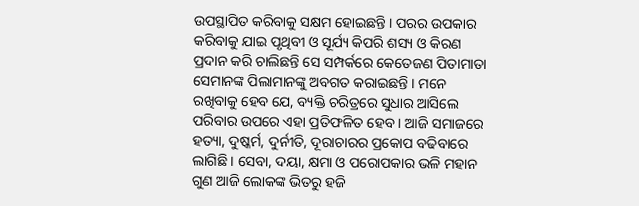ଉପସ୍ଥାପିତ କରିବାକୁ ସକ୍ଷମ ହୋଇଛନ୍ତି । ପରର ଉପକାର କରିବାକୁ ଯାଇ ପୃଥିବୀ ଓ ସୂର୍ଯ୍ୟ କିପରି ଶସ୍ୟ ଓ କିରଣ ପ୍ରଦାନ କରି ଚାଲିଛନ୍ତି ସେ ସମ୍ପର୍କରେ କେତେଜଣ ପିତାମାତା ସେମାନଙ୍କ ପିଲାମାନଙ୍କୁ ଅବଗତ କରାଇଛନ୍ତି । ମନେ ରଖିବାକୁ ହେବ ଯେ, ବ୍ୟକ୍ତି ଚରିତ୍ରରେ ସୁଧାର ଆସିଲେ ପରିବାର ଉପରେ ଏହା ପ୍ରତିଫଳିତ ହେବ । ଆଜି ସମାଜରେ ହତ୍ୟା, ଦୁଷ୍କର୍ମ, ଦୁର୍ନୀତି, ଦୂରାଚାରର ପ୍ରକୋପ ବଢିବାରେ ଲାଗିଛି । ସେବା, ଦୟା, କ୍ଷମା ଓ ପରୋପକାର ଭଳି ମହାନ ଗୁଣ ଆଜି ଲୋକଙ୍କ ଭିତରୁ ହଜି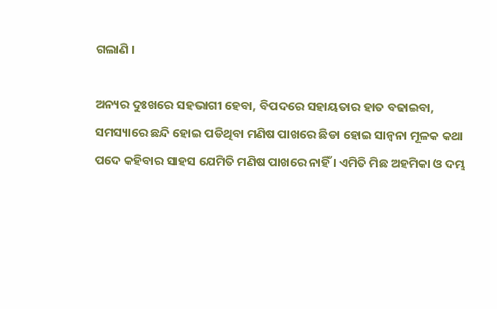ଗଲାଣି ।

ଅନ୍ୟର ଦୁଃଖରେ ସହଭାଗୀ ହେବା, ବିପଦରେ ସହାୟତାର ହାତ ବଢାଇବା, ସମସ୍ୟାରେ ଛନ୍ଦି ହୋଇ ପଡିଥିବା ମଣିଷ ପାଖରେ ଛିଡା ହୋଇ ସାନ୍ୱନା ମୂଳକ କଥା ପଦେ କହିବାର ସାହସ ଯେମିତି ମଣିଷ ପାଖରେ ନାହିଁ । ଏମିତି ମିଛ ଅହମିକା ଓ ଦମ୍ଭ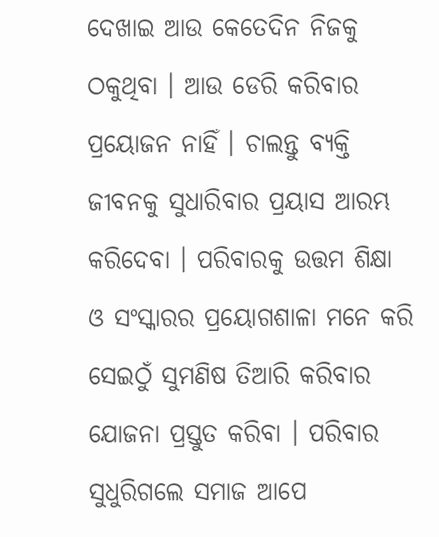ଦେଖାଇ ଆଉ କେତେଦିନ ନିଜକୁ ଠକୁଥିବା । ଆଉ ଡେରି କରିବାର ପ୍ରୟୋଜନ ନାହିଁ । ଚାଲନ୍ତୁ ବ୍ୟକ୍ତି ଜୀବନକୁ ସୁଧାରିବାର ପ୍ରୟାସ ଆରମ୍ଭ କରିଦେବା । ପରିବାରକୁ ଉତ୍ତମ ଶିକ୍ଷା ଓ ସଂସ୍କାରର ପ୍ରୟୋଗଶାଳା ମନେ କରି ସେଇଠୁଁ ସୁମଣିଷ ତିଆରି କରିବାର ଯୋଜନା ପ୍ରସ୍ତୁତ କରିବା । ପରିବାର ସୁଧୁରିଗଲେ ସମାଜ ଆପେ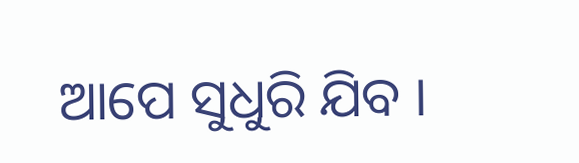ଆପେ ସୁଧୁରି ଯିବ ।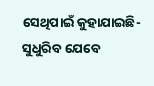ସେଥିପାଇଁ କୁହାଯାଇଛି-ସୁଧୁରିବ ଯେବେ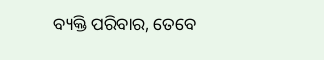ବ୍ୟକ୍ତି ପରିବାର, ତେବେ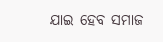ଯାଇ ହେବ ସମାଜ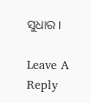ସୁଧାର ।

Leave A Reply